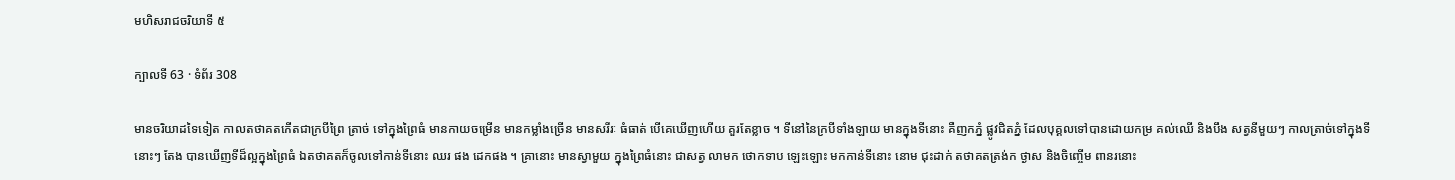មហិសរាជចរិយាទី ៥

ក្បាលទី 63 · ទំព័រ 308

មានចរិយាដទៃទៀត កាលតថាគតកើតជាក្របីព្រៃ ត្រាច់ ទៅក្នុងព្រៃធំ មានកាយចម្រើន មានកម្លាំងច្រើន មានសរីរៈ ធំធាត់ បើគេឃើញហើយ គួរតែខ្លាច ។ ទីនៅនៃក្របីទាំងឡាយ មានក្នុងទីនោះ គឺញកភ្នំ ផ្លូវជិតភ្នំ ដែលបុគ្គលទៅបានដោយកម្រ គល់ឈើ និងបឹង សត្វនីមួយៗ កាលត្រាច់ទៅក្នុងទីនោះៗ តែង បានឃើញទីដ៏ល្អក្នុងព្រៃធំ ឯតថាគតក៏ចូលទៅកាន់ទីនោះ ឈរ ផង ដេកផង ។ គ្រានោះ មានស្វាមួយ ក្នុងព្រៃធំនោះ ជាសត្វ លាមក ថោកទាប ឡេះឡោះ មកកាន់ទីនោះ នោម ជុះដាក់ តថាគតត្រង់ក ថ្ងាស និងចិញ្ចើម ពានរនោះ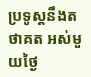ប្រទូស្តនឹងតថាគត អស់មួយថ្ងៃ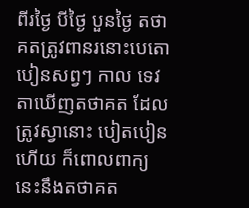ពីរថ្ងៃ បីថ្ងៃ បួនថ្ងៃ តថាគតត្រូវពានរនោះបេតោ បៀនសព្វៗ កាល ទេវតាឃើញតថាគត ដែលត្រូវស្វានោះ បៀតបៀនហើយ ក៏ពោលពាក្យនេះនឹងតថាគត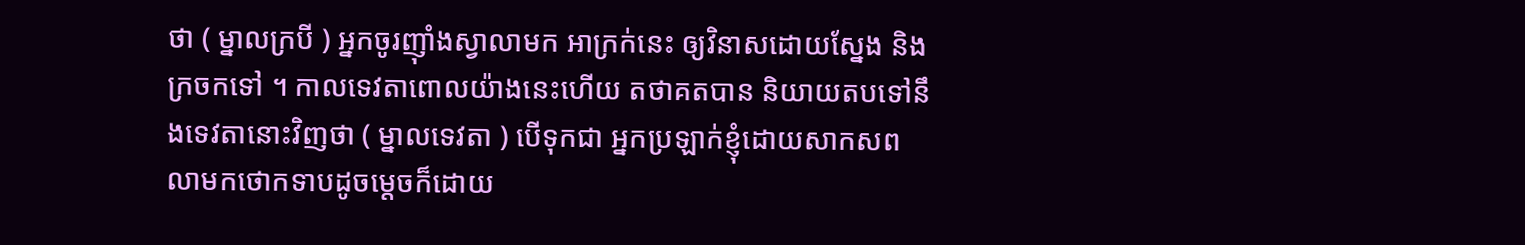ថា ( ម្នាលក្របី ) អ្នកចូរញ៉ាំងស្វាលាមក អាក្រក់នេះ ឲ្យវិនាសដោយស្នែង និង ក្រចកទៅ ។ កាលទេវតាពោលយ៉ាងនេះហើយ តថាគតបាន និយាយតបទៅនឹងទេវតានោះវិញថា ( ម្នាលទេវតា ) បើទុកជា អ្នកប្រឡាក់ខ្ញុំដោយសាកសព លាមកថោកទាបដូចម្តេចក៏ដោយ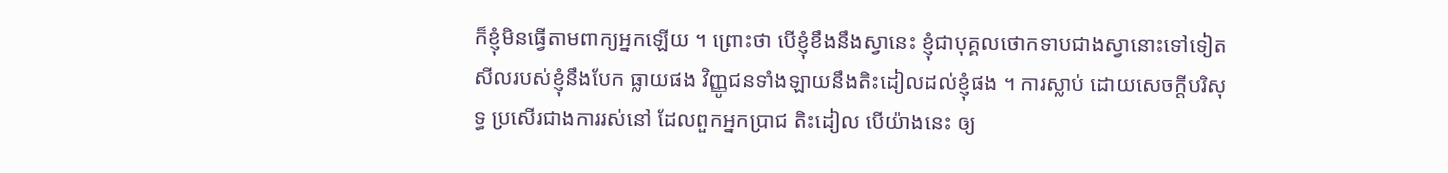ក៏ខ្ញុំមិនធ្វើតាមពាក្យអ្នកឡើយ ។ ព្រោះថា បើខ្ញុំខឹងនឹងស្វានេះ ខ្ញុំជាបុគ្គលថោកទាបជាងស្វានោះទៅទៀត សីលរបស់ខ្ញុំនឹងបែក ធ្លាយផង វិញ្ញូជនទាំងឡាយនឹងតិះដៀលដល់ខ្ញុំផង ។ ការស្លាប់ ដោយសេចក្តីបរិសុទ្ធ ប្រសើរជាងការរស់នៅ ដែលពួកអ្នកប្រាជ តិះដៀល បើយ៉ាងនេះ ឲ្យ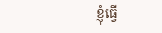ខ្ញុំធ្វើ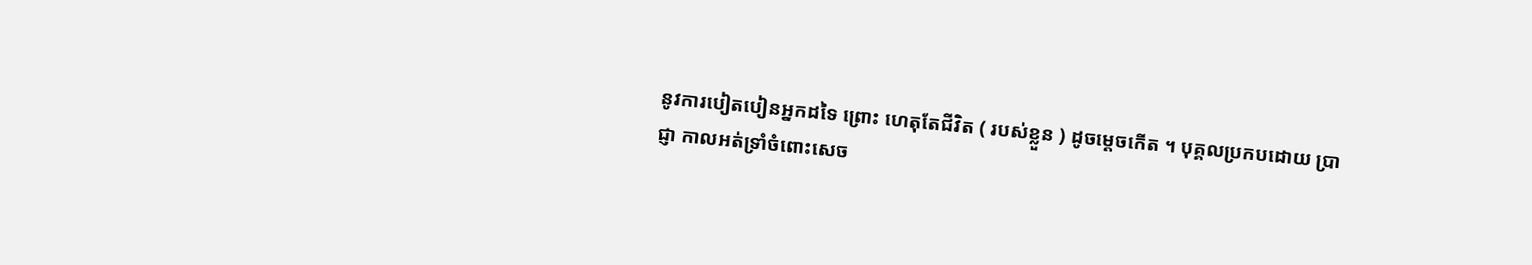នូវការបៀតបៀនអ្នកដទៃ ព្រោះ ហេតុតែជីវិត ( របស់ខ្លួន ) ដូចម្តេចកើត ។ បុគ្គលប្រកបដោយ ប្រាជ្ញា កាលអត់ទ្រាំចំពោះសេច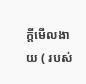ក្តីមើលងាយ ( របស់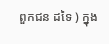ពួកជន ដទៃ ) ក្នុង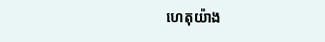ហេតុយ៉ាង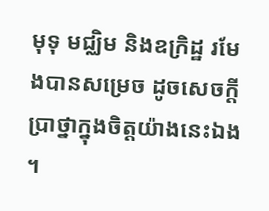មុទុ មជ្ឈិម និងឧក្រិដ្ឋ រមែងបានសម្រេច ដូចសេចក្តីប្រាថ្នាក្នុងចិត្តយ៉ាងនេះឯង ។